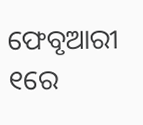ଫେବୃଆରୀ ୧ରେ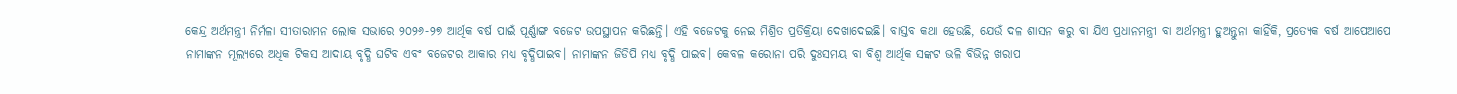କେନ୍ଦ୍ର ଅର୍ଥମନ୍ତ୍ରୀ ନିର୍ମଳା ସୀତାରାମନ ଲୋକ ସଭାରେ ୨୦୨୬-୨୭ ଆର୍ଥିକ ବର୍ଷ ପାଇଁ ପୂର୍ଣ୍ଣାଙ୍ଗ ବଜେଟ ଉପସ୍ଥାପନ କରିଛନ୍ତି। ଏହି ବଜେଟକୁ ନେଇ ମିଶ୍ରିତ ପ୍ରତିକ୍ରିୟା ଦେଖାଦେଇଛି। ବାସ୍ତବ କଥା ହେଉଛି, ଯେଉଁ ଦଳ ଶାସନ କରୁ ବା ଯିଏ ପ୍ରଧାନମନ୍ତ୍ରୀ ବା ଅର୍ଥମନ୍ତ୍ରୀ ହୁଅନ୍ତୁନା କାହିଁକି, ପ୍ରତ୍ୟେକ ବର୍ଷ ଆପେଆପେ ନାମାଙ୍କନ ମୂଲ୍ୟରେ ଅଧିକ ଟିକସ ଆଦାୟ ବୃଦ୍ଧି ଘଟିବ ଏବଂ ବଜେଟର ଆକାର ମଧ୍ୟ ବୃଦ୍ଧିପାଇବ। ନାମାଙ୍କନ ଜିଡିପି ମଧ୍ୟ ବୃଦ୍ଧି ପାଇବ। କେବଳ କରୋନା ପରି ଦୁଃସମୟ ବା ବିଶ୍ୱ ଆର୍ଥିକ ସଙ୍କଟ ଭଳି ବିଭିନ୍ନ ଖରାପ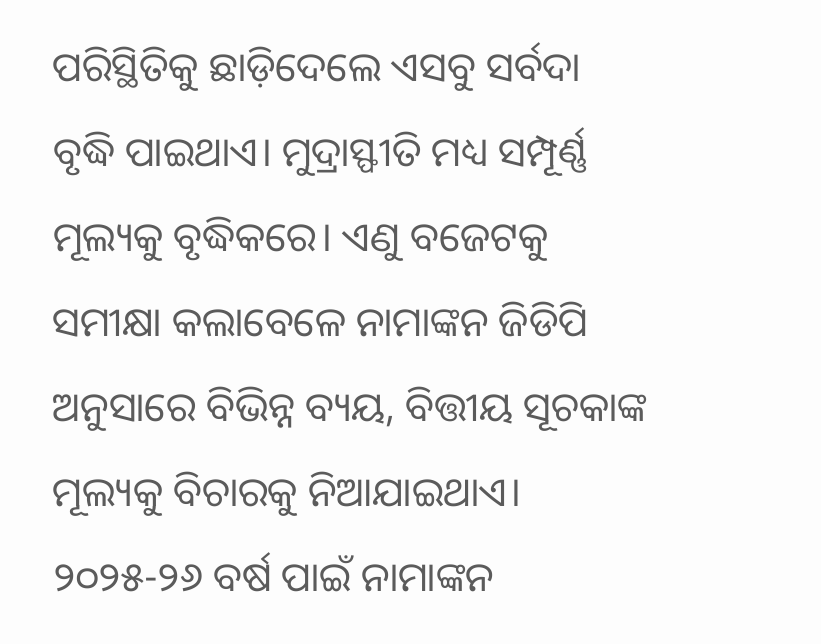ପରିସ୍ଥିତିକୁ ଛାଡ଼ିଦେଲେ ଏସବୁ ସର୍ବଦା ବୃଦ୍ଧି ପାଇଥାଏ। ମୁଦ୍ରାସ୍ଫୀତି ମଧ୍ୟ ସମ୍ପୂର୍ଣ୍ଣ ମୂଲ୍ୟକୁ ବୃଦ୍ଧିକରେ। ଏଣୁ ବଜେଟକୁ ସମୀକ୍ଷା କଲାବେଳେ ନାମାଙ୍କନ ଜିଡିପି ଅନୁସାରେ ବିଭିନ୍ନ ବ୍ୟୟ, ବିତ୍ତୀୟ ସୂଚକାଙ୍କ ମୂଲ୍ୟକୁ ବିଚାରକୁ ନିଆଯାଇଥାଏ।
୨୦୨୫-୨୬ ବର୍ଷ ପାଇଁ ନାମାଙ୍କନ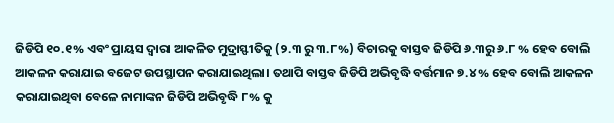ଜିଡିପି ୧୦.୧% ଏବଂ ପ୍ରାୟସ ଦ୍ୱାରା ଆକଳିତ ମୁଦ୍ରାସ୍ଫୀତିକୁ (୨.୩ ରୁ ୩.୮%) ବିଚାରକୁ ବାସ୍ତବ ଜିଡିପି ୬.୩ରୁ ୬.୮ % ହେବ ବୋଲି ଆକଳନ କରାଯାଇ ବଜେଟ ଉପସ୍ଥାପନ କରାଯାଇଥିଲା। ତଥାପି ବାସ୍ତବ ଜିଡିପି ଅଭିବୃଦ୍ଧି ବର୍ତ୍ତମାନ ୭.୪% ହେବ ବୋଲି ଆକଳନ କରାଯାଇଥିବା ବେଳେ ନାମାଙ୍କନ ଜିଡିପି ଅଭିବୃଦ୍ଧି ୮% କୁ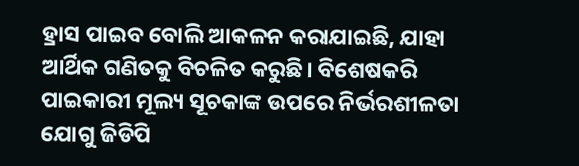ହ୍ରାସ ପାଇବ ବୋଲି ଆକଳନ କରାଯାଇଛି, ଯାହା ଆର୍ଥିକ ଗଣିତକୁ ବିଚଳିତ କରୁଛି। ବିଶେଷକରି ପାଇକାରୀ ମୂଲ୍ୟ ସୂଚକାଙ୍କ ଉପରେ ନିର୍ଭରଶୀଳତା ଯୋଗୁ ଜିଡିପି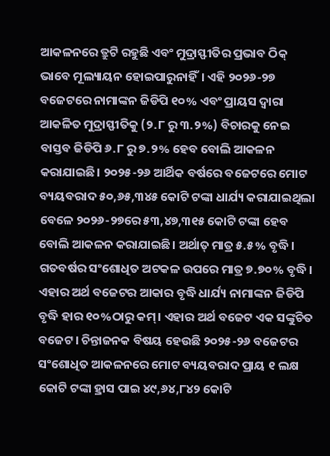ଆକଳନରେ ତ୍ରୁଟି ରହୁଛି ଏବଂ ମୁଦ୍ରାସ୍ଫୀତିର ପ୍ରଭାବ ଠିକ୍ ଭାବେ ମୂଲ୍ୟାୟନ ହୋଇପାରୁନାହିଁ। ଏହି ୨୦୨୬-୨୭ ବଜେଟରେ ନାମାଙ୍କନ ଜିଡିପି ୧୦% ଏବଂ ପ୍ରାୟସ ଦ୍ୱାରା ଆକଳିତ ମୁଦ୍ରାସ୍ଫୀତିକୁ (୨.୮ ରୁ ୩.୨%) ବିଚାରକୁ ନେଇ ବାସ୍ତବ ଜିଡିପି ୬.୮ ରୁ ୭.୨% ହେବ ବୋଲି ଆକଳନ କରାଯାଇଛି। ୨୦୨୫-୨୬ ଆର୍ଥିକ ବର୍ଷରେ ବଜେଟରେ ମୋଟ ବ୍ୟୟବରାଦ ୫୦,୬୫,୩୪୫ କୋଟି ଟଙ୍କା ଧାର୍ଯ୍ୟ କରାଯାଇଥିଲା ବେଳେ ୨୦୨୬-୨୭ରେ ୫୩,୪୭,୩୧୫ କୋଟି ଟଙ୍କା ହେବ ବୋଲି ଆକଳନ କରାଯାଇଛି। ଅର୍ଥାତ୍ ମାତ୍ର ୫.୫% ବୃଦ୍ଧି। ଗତବର୍ଷର ସଂଶୋଧିତ ଅଟକଳ ଉପରେ ମାତ୍ର ୭.୭୦% ବୃଦ୍ଧି। ଏହାର ଅର୍ଥ ବଜେଟର ଆକାର ବୃଦ୍ଧି ଧାର୍ଯ୍ୟ ନାମାଙ୍କନ ଜିଡିପି ବୃଦ୍ଧି ହାର ୧୦%ଠାରୁ କମ୍। ଏହାର ଅର୍ଥ ବଜେଟ ଏକ ସଙ୍କୁଚିତ ବଜେଟ। ଚିନ୍ତାଜନକ ବିଷୟ ହେଉଛି ୨୦୨୫-୨୬ ବଜେଟର ସଂଶୋଧିତ ଆକଳନରେ ମୋଟ ବ୍ୟୟବରାଦ ପ୍ରାୟ ୧ ଲକ୍ଷ କୋଟି ଟଙ୍କା ହ୍ରାସ ପାଇ ୪୯,୬୪,୮୪୨ କୋଟି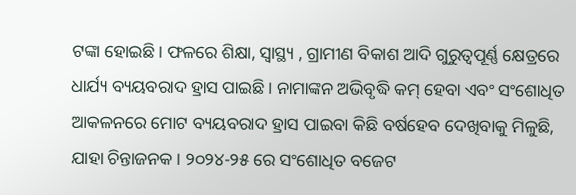ଟଙ୍କା ହୋଇଛି। ଫଳରେ ଶିକ୍ଷା, ସ୍ବାସ୍ଥ୍ୟ , ଗ୍ରାମୀଣ ବିକାଶ ଆଦି ଗୁରୁତ୍ୱପୂର୍ଣ୍ଣ କ୍ଷେତ୍ରରେ ଧାର୍ଯ୍ୟ ବ୍ୟୟବରାଦ ହ୍ରାସ ପାଇଛି। ନାମାଙ୍କନ ଅଭିବୃଦ୍ଧି କମ୍ ହେବା ଏବଂ ସଂଶୋଧିତ ଆକଳନରେ ମୋଟ ବ୍ୟୟବରାଦ ହ୍ରାସ ପାଇବା କିଛି ବର୍ଷହେବ ଦେଖିବାକୁ ମିଳୁଛି, ଯାହା ଚିନ୍ତାଜନକ। ୨୦୨୪-୨୫ ରେ ସଂଶୋଧିତ ବଜେଟ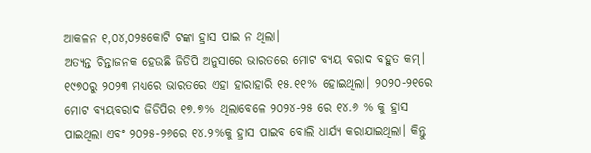ଆକଳନ ୧,୦୪,୦୨୫କୋଟି ଟଙ୍କା ହ୍ରାସ ପାଇ ନ ଥିଲା।
ଅତ୍ୟନ୍ତ ଚିନ୍ତାଜନକ ହେଉଛି ଜିଡିପି ଅନୁସାରେ ଭାରତରେ ମୋଟ ବ୍ୟୟ ବରାଦ ବହୁତ କମ୍। ୧୯୭୦ରୁ ୨୦୨୩ ମଧ୍ୟରେ ଭାରତରେ ଏହା ହାରାହାରି ୧୫.୧୧% ହୋଇଥିଲା। ୨୦୨୦-୨୧ରେ ମୋଟ ବ୍ୟୟବରାଦ ଜିଡିପିର ୧୭.୭% ଥିଲାବେଳେ ୨୦୨୪-୨୫ ରେ ୧୪.୬ % କୁ ହ୍ରାସ ପାଇଥିଲା ଏବଂ ୨୦୨୫-୨୬ରେ ୧୪.୨%କୁ ହ୍ରାସ ପାଇବ ବୋଲି ଧାର୍ଯ୍ୟ କରାଯାଇଥିଲା। କିନ୍ତୁ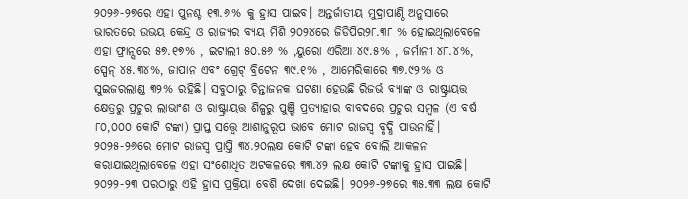୨୦୨୬-୨୭ରେ ଏହା ପୁନଶ୍ଚ ୧୩.୬% କୁ ହ୍ରାସ ପାଇବ। ଅନ୍ତର୍ଜାତୀୟ ମୁଦ୍ରାପାଣ୍ଠି ଅନୁସାରେ ଭାରତରେ ଉଭୟ କେନ୍ଦ୍ର ଓ ରାଜ୍ୟର ବ୍ୟୟ ମିଶି ୨୦୨୪ରେ ଜିଡିପିର୨୮.୩୮ % ହୋଇଥିଲାବେଳେ ଏହା ଫ୍ରାନ୍ସରେ ୫୭.୧୭% , ଇଟାଲୀ ୫୦.୫୬ % ,ୟୁରୋ ଏରିଆ ୪୯.୫% , ଜର୍ମାନୀ ୪୮.୪%, ସ୍ପେନ୍ ୪୫.୩୪%, ଜାପାନ ଏବଂ ଗ୍ରେଟ୍ ବ୍ରିଟେନ ୩୯.୧% , ଆମେରିକାରେ ୩୭.୯୨% ଓ ସୁଇଜରଲାଣ୍ଡ ୩୨% ରହିଛି। ସବୁଠାରୁ ଚିନ୍ତାଜନକ ଘଟଣା ହେଉଛି ରିଜର୍ଭ ବ୍ୟାଙ୍କ ଓ ରାଷ୍ଟ୍ରାୟତ୍ତ କ୍ଷେତ୍ରରୁ ପ୍ରଚୁର ଲାଭାଂଶ ଓ ରାଷ୍ଟ୍ରାୟତ୍ତ ଶିଳ୍ପରୁ ପୁଞ୍ଚି ପ୍ରତ୍ୟାହାର ବାବଦରେ ପ୍ରଚୁର ସମ୍ବଳ (ଏ ବର୍ଷ ୮୦,୦୦୦ କୋଟି ଟଙ୍କା) ପ୍ରାପ୍ତ ସତ୍ତ୍ୱେ ଆଶାନୁରୂପ ଭାବେ ମୋଟ ରାଜସ୍ବ ବୃଦ୍ଧି ପାଉନାହିଁ।
୨୦୨୫-୨୬ରେ ମୋଟ ରାଜସ୍ବ ପ୍ରାପ୍ତି ୩୪.୨୦ଲକ୍ଷ କୋଟି ଟଙ୍କା ହେବ ବୋଲି ଆକଳନ କରାଯାଇଥିଲାବେଳେ ଏହା ସଂଶୋଧିତ ଅଟକଳରେ ୩୩.୪୨ ଲକ୍ଷ କୋଟି ଟଙ୍କାକୁ ହ୍ରାସ ପାଇଛି। ୨୦୨୨-୨୩ ପରଠାରୁ ଏହି ହ୍ରାସ ପ୍ରକ୍ରିୟା ବେଶି ଦେଖା ଦେଇଛି। ୨୦୨୬-୨୭ରେ ୩୫.୩୩ ଲକ୍ଷ କୋଟି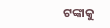ଟଙ୍କାକୁ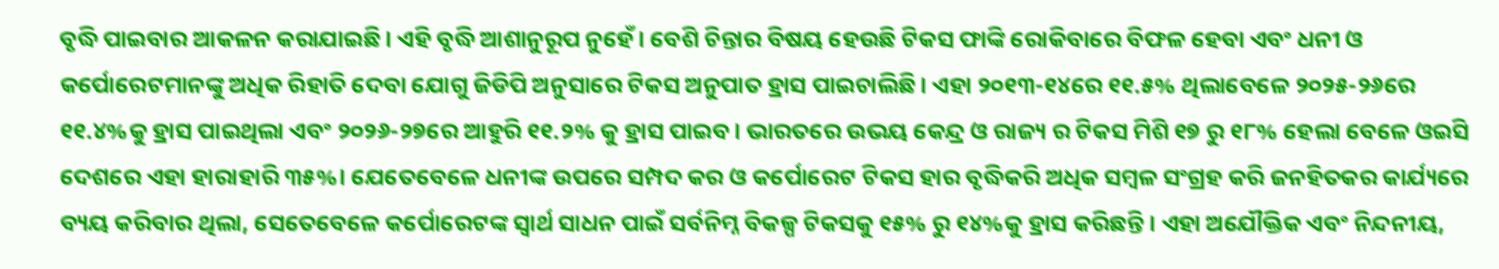ବୃଦ୍ଧି ପାଇବାର ଆକଳନ କରାଯାଇଛି। ଏହି ବୃଦ୍ଧି ଆଶାନୁରୂପ ନୁହେଁ। ବେଶି ଚିନ୍ତାର ବିଷୟ ହେଉଛି ଟିକସ ଫାଙ୍କି ରୋକିବାରେ ବିଫଳ ହେବା ଏବଂ ଧନୀ ଓ କର୍ପୋରେଟମାନଙ୍କୁ ଅଧିକ ରିହାତି ଦେବା ଯୋଗୁ ଜିଡିପି ଅନୁସାରେ ଟିକସ ଅନୁପାତ ହ୍ରାସ ପାଇଚାଲିଛି। ଏହା ୨୦୧୩-୧୪ରେ ୧୧.୫% ଥିଲାବେଳେ ୨୦୨୫-୨୬ରେ ୧୧.୪%କୁ ହ୍ରାସ ପାଇଥିଲା ଏବଂ ୨୦୨୬-୨୭ରେ ଆହୁରି ୧୧.୨% କୁ ହ୍ରାସ ପାଇବ। ଭାରତରେ ଉଭୟ କେନ୍ଦ୍ର ଓ ରାଜ୍ୟ ର ଟିକସ ମିଶି ୧୭ ରୁ ୧୮% ହେଲା ବେଳେ ଓଇସି ଦେଶରେ ଏହା ହାରାହାରି ୩୫%। ଯେତେବେଳେ ଧନୀଙ୍କ ଉପରେ ସମ୍ପଦ କର ଓ କର୍ପୋରେଟ ଟିକସ ହାର ବୃଦ୍ଧିକରି ଅଧିକ ସମ୍ବଳ ସଂଗ୍ରହ କରି ଜନହିତକର କାର୍ଯ୍ୟରେ ବ୍ୟୟ କରିବାର ଥିଲା, ସେତେବେଳେ କର୍ପୋରେଟଙ୍କ ସ୍ବାର୍ଥ ସାଧନ ପାଇଁ ସର୍ବନିମ୍ନ ବିକଳ୍ପ ଟିକସକୁ ୧୫% ରୁ ୧୪%କୁ ହ୍ରାସ କରିଛନ୍ତି। ଏହା ଅଯୌକ୍ତିକ ଏବଂ ନିନ୍ଦନୀୟ,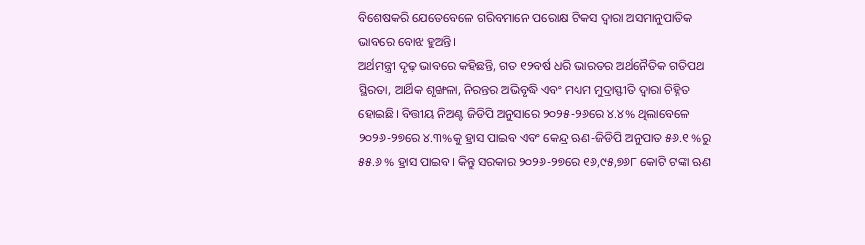ବିଶେଷକରି ଯେତେବେଳେ ଗରିବମାନେ ପରୋକ୍ଷ ଟିକସ ଦ୍ୱାରା ଅସମାନୁପାତିକ ଭାବରେ ବୋଝ ହୁଅନ୍ତି।
ଅର୍ଥମନ୍ତ୍ରୀ ଦୃଢ଼ ଭାବରେ କହିଛନ୍ତି, ଗତ ୧୨ବର୍ଷ ଧରି ଭାରତର ଅର୍ଥନୈତିକ ଗତିପଥ ସ୍ଥିରତା, ଆର୍ଥିକ ଶୃଙ୍ଖଳା, ନିରନ୍ତର ଅଭିବୃଦ୍ଧି ଏବଂ ମଧ୍ୟମ ମୁଦ୍ରାସ୍ଫୀତି ଦ୍ୱାରା ଚିହ୍ନିତ ହୋଇଛି। ବିତ୍ତୀୟ ନିଅଣ୍ଟ ଜିଡିପି ଅନୁସାରେ ୨୦୨୫-୨୬ରେ ୪.୪% ଥିଲାବେଳେ ୨୦୨୬-୨୭ରେ ୪.୩%କୁ ହ୍ରାସ ପାଇବ ଏବଂ କେନ୍ଦ୍ର ଋଣ-ଜିଡିପି ଅନୁପାତ ୫୬.୧ %ରୁ ୫୫.୬ % ହ୍ରାସ ପାଇବ। କିନ୍ତୁ ସରକାର ୨୦୨୬-୨୭ରେ ୧୬,୯୫,୭୬୮ କୋଟି ଟଙ୍କା ଋଣ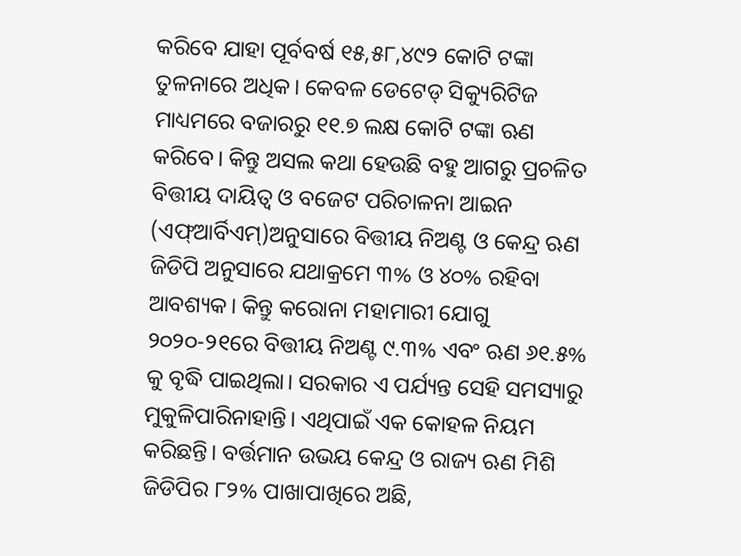କରିବେ ଯାହା ପୂର୍ବବର୍ଷ ୧୫,୫୮,୪୯୨ କୋଟି ଟଙ୍କା ତୁଳନାରେ ଅଧିକ। କେବଳ ଡେଟେଡ୍ ସିକ୍ୟୁରିଟିଜ ମାଧ୍ୟମରେ ବଜାରରୁ ୧୧.୭ ଲକ୍ଷ କୋଟି ଟଙ୍କା ଋଣ କରିବେ। କିନ୍ତୁ ଅସଲ କଥା ହେଉଛି ବହୁ ଆଗରୁ ପ୍ରଚଳିତ ବିତ୍ତୀୟ ଦାୟିତ୍ୱ ଓ ବଜେଟ ପରିଚାଳନା ଆଇନ (ଏଫ୍ଆର୍ବିଏମ୍)ଅନୁସାରେ ବିତ୍ତୀୟ ନିଅଣ୍ଟ ଓ କେନ୍ଦ୍ର ଋଣ ଜିଡିପି ଅନୁସାରେ ଯଥାକ୍ରମେ ୩% ଓ ୪୦% ରହିବା ଆବଶ୍ୟକ। କିନ୍ତୁ କରୋନା ମହାମାରୀ ଯୋଗୁ ୨୦୨୦-୨୧ରେ ବିତ୍ତୀୟ ନିଅଣ୍ଟ ୯.୩% ଏବଂ ଋଣ ୬୧.୫% କୁ ବୃଦ୍ଧି ପାଇଥିଲା। ସରକାର ଏ ପର୍ଯ୍ୟନ୍ତ ସେହି ସମସ୍ୟାରୁ ମୁକୁଳିପାରିନାହାନ୍ତି। ଏଥିପାଇଁ ଏକ କୋହଳ ନିୟମ କରିଛନ୍ତି। ବର୍ତ୍ତମାନ ଉଭୟ କେନ୍ଦ୍ର ଓ ରାଜ୍ୟ ଋଣ ମିଶି ଜିଡିପିର ୮୨% ପାଖାପାଖିରେ ଅଛି,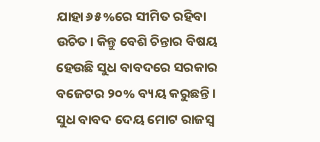ଯାହା ୬୫%ରେ ସୀମିତ ରହିବା ଉଚିତ। କିନ୍ତୁ ବେଶି ଚିନ୍ତାର ବିଷୟ ହେଉଛି ସୁଧ ବାବଦରେ ସରକାର ବଜେଟର ୨୦% ବ୍ୟୟ କରୁଛନ୍ତି। ସୁଧ ବାବଦ ଦେୟ ମୋଟ ରାଜସ୍ବ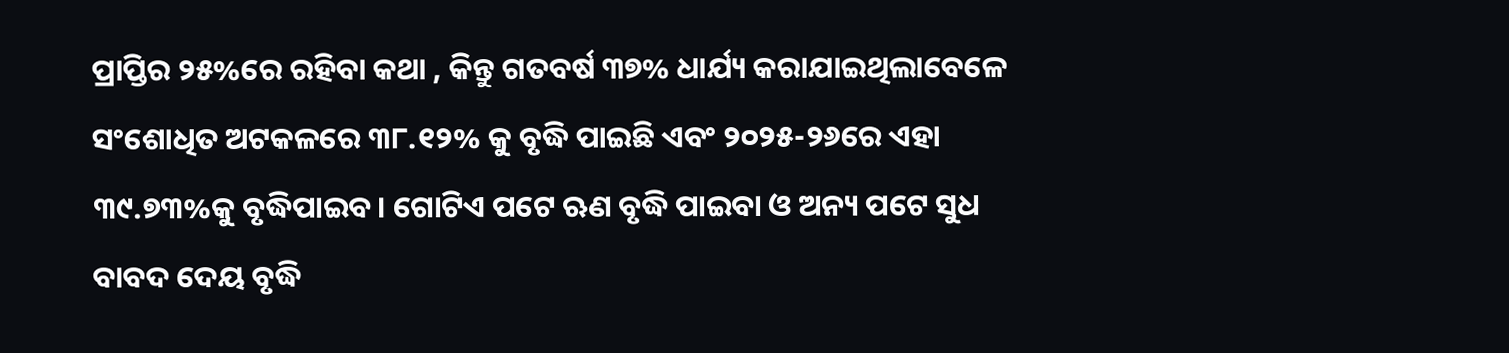ପ୍ରାପ୍ତିର ୨୫%ରେ ରହିବା କଥା , କିନ୍ତୁ ଗତବର୍ଷ ୩୭% ଧାର୍ଯ୍ୟ କରାଯାଇଥିଲାବେଳେ ସଂଶୋଧିତ ଅଟକଳରେ ୩୮.୧୨% କୁ ବୃଦ୍ଧି ପାଇଛି ଏବଂ ୨୦୨୫-୨୬ରେ ଏହା ୩୯.୭୩%କୁ ବୃଦ୍ଧିପାଇବ। ଗୋଟିଏ ପଟେ ଋଣ ବୃଦ୍ଧି ପାଇବା ଓ ଅନ୍ୟ ପଟେ ସୁଧ ବାବଦ ଦେୟ ବୃଦ୍ଧି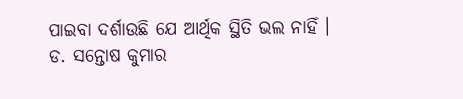ପାଇବା ଦର୍ଶାଉଛି ଯେ ଆର୍ଥିକ ସ୍ଥିତି ଭଲ ନାହିଁ ।
ଡ. ସନ୍ତୋଷ କୁମାର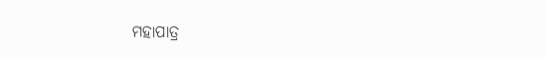ମହାପାତ୍ର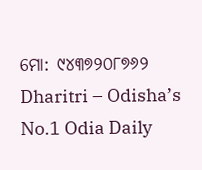ମୋ: ୯୪୩୭୨୦୮୭୬୨
Dharitri – Odisha’s No.1 Odia Daily